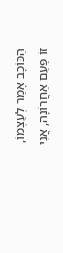הַכּוֹכָב אָמַר לְעַצְמוֹ, זוֹ פַּעַם אַחֲרוֹנָה, אֲנִי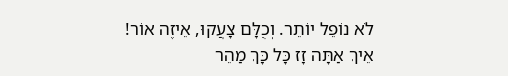לֹא נוֹפֵל יוֹתֵר. וְכֻלָּם צָעֲקוּ, אֵיזֶה אוֹר! אֵיךְ אַתָּה זָז כָּל כָּךְ מַהֵר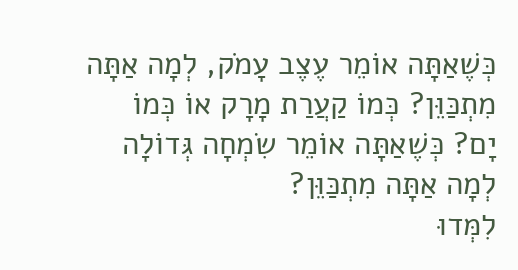כְּשֶׁאַתָּה אוֹמֵר עֶצֶב עָמֹק, לְמָה אַתָּה מִתְכַּוֵּן? כְּמוֹ קַעֲרַת מָרָק אוֹ כְּמוֹ יָם? כְּשֶׁאַתָּה אוֹמֵר שִׂמְחָה גְּדוֹלָה לְמָה אַתָּה מִתְכַּוֵּן?
לִמְּדוּ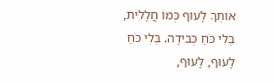אוֹתְךָ לָעוּף כְּמוֹ חֲלָלִית, בְּלִי כֹּחַ כְּבִידָה. בְּלִי כֹּחַ לָעוּף, לָעוּף,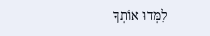לִמְּדוּ אוֹתְךָ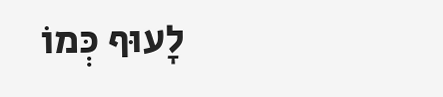לָעוּף כְּמוֹ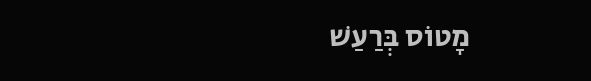מָטוֹס בְּרַעַשׁ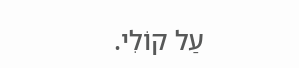עַל קוֹלִי.